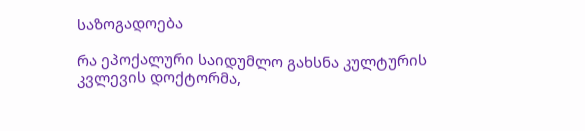საზოგადოება

რა ეპოქალური საიდუმლო გახსნა კულტურის კვლევის დოქტორმა,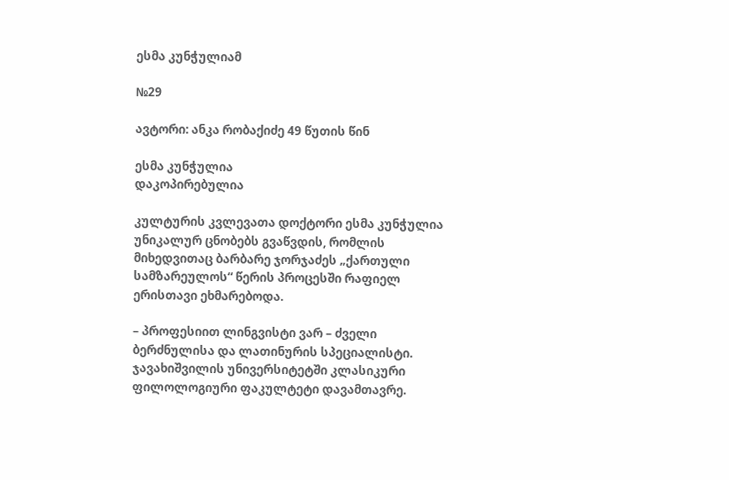ესმა კუნჭულიამ

№29

ავტორი: ანკა რობაქიძე 49 წუთის წინ

ესმა კუნჭულია
დაკოპირებულია

კულტურის კვლევათა დოქტორი ესმა კუნჭულია უნიკალურ ცნობებს გვაწვდის, რომლის მიხედვითაც ბარბარე ჯორჯაძეს „ქართული სამზარეულოს“ წერის პროცესში რაფიელ ერისთავი ეხმარებოდა.

– პროფესიით ლინგვისტი ვარ – ძველი ბერძნულისა და ლათინურის სპეციალისტი. ჯავახიშვილის უნივერსიტეტში კლასიკური ფილოლოგიური ფაკულტეტი დავამთავრე.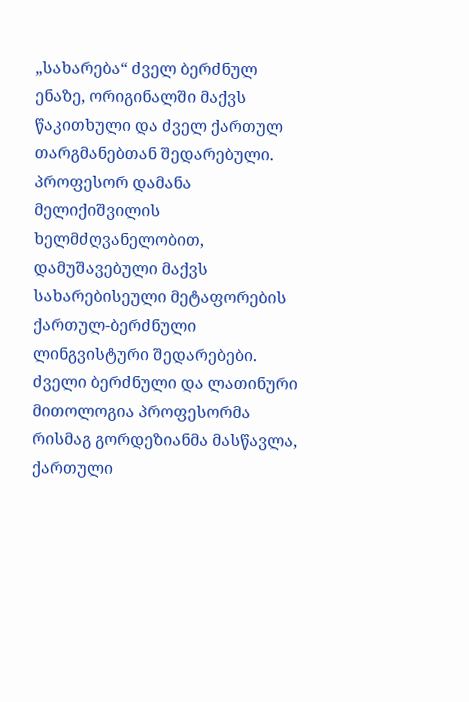„სახარება“ ძველ ბერძნულ ენაზე, ორიგინალში მაქვს წაკითხული და ძველ ქართულ თარგმანებთან შედარებული. პროფესორ დამანა მელიქიშვილის ხელმძღვანელობით, დამუშავებული მაქვს სახარებისეული მეტაფორების ქართულ-ბერძნული ლინგვისტური შედარებები. ძველი ბერძნული და ლათინური მითოლოგია პროფესორმა რისმაგ გორდეზიანმა მასწავლა, ქართული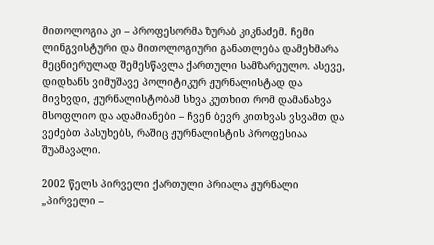მითოლოგია კი – პროფესორმა ზურაბ კიკნაძემ. ჩემი ლინგვისტური და მითოლოგიური განათლება დამეხმარა მეცნიერულად შემესწავლა ქართული სამზარეულო. ასევე, დიდხანს ვიმუშავე პოლიტიკურ ჟურნალისტად და მივხვდი, ჟურნალისტობამ სხვა კუთხით რომ დამანახვა მსოფლიო და ადამიანები – ჩვენ ბევრ კითხვას ვსვამთ და ვეძებთ პასუხებს, რაშიც ჟურნალისტის პროფესიაა შუამავალი.

2002 წელს პირველი ქართული პრიალა ჟურნალი „პირველი –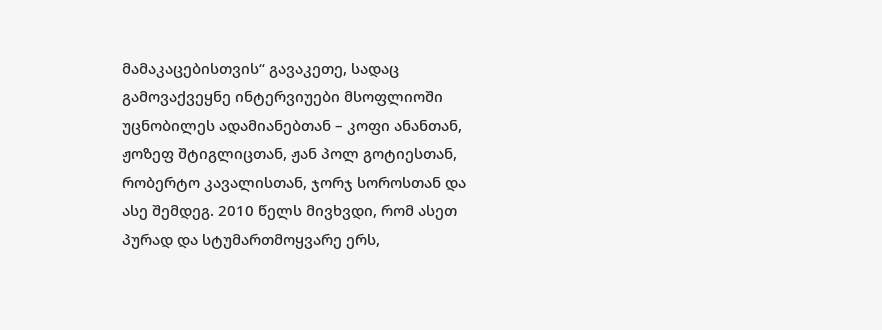მამაკაცებისთვის“ გავაკეთე, სადაც გამოვაქვეყნე ინტერვიუები მსოფლიოში უცნობილეს ადამიანებთან – კოფი ანანთან, ჟოზეფ შტიგლიცთან, ჟან პოლ გოტიესთან, რობერტო კავალისთან, ჯორჯ სოროსთან და ასე შემდეგ. 2010 წელს მივხვდი, რომ ასეთ პურად და სტუმართმოყვარე ერს,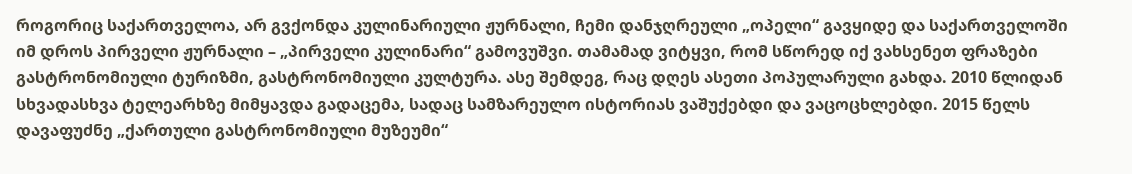როგორიც საქართველოა, არ გვქონდა კულინარიული ჟურნალი, ჩემი დანჯღრეული „ოპელი“ გავყიდე და საქართველოში იმ დროს პირველი ჟურნალი – „პირველი კულინარი“ გამოვუშვი. თამამად ვიტყვი, რომ სწორედ იქ ვახსენეთ ფრაზები გასტრონომიული ტურიზმი, გასტრონომიული კულტურა. ასე შემდეგ, რაც დღეს ასეთი პოპულარული გახდა. 2010 წლიდან სხვადასხვა ტელეარხზე მიმყავდა გადაცემა, სადაც სამზარეულო ისტორიას ვაშუქებდი და ვაცოცხლებდი. 2015 წელს დავაფუძნე „ქართული გასტრონომიული მუზეუმი“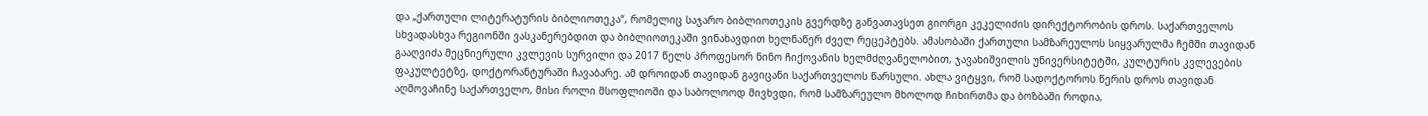და „ქართული ლიტერატურის ბიბლიოთეკა“, რომელიც საჯარო ბიბლიოთეკის გვერდზე განვათავსეთ გიორგი კეკელიძის დირექტორობის დროს. საქართველოს სხვადასხვა რეგიონში ვასკანერებდით და ბიბლიოთეკაში ვინახავდით ხელნაწერ ძველ რეცეპტებს. ამასობაში ქართული სამზარეულოს სიყვარულმა ჩემში თავიდან გააღვიძა მეცნიერული კვლევის სურვილი და 2017 წელს პროფესორ ნინო ჩიქოვანის ხელმძღვანელობით, ჯავახიშვილის უნივერსიტეტში, კულტურის კვლევების ფაკულტეტზე, დოქტორანტურაში ჩავაბარე. ამ დროიდან თავიდან გავიცანი საქართველოს წარსული. ახლა ვიტყვი, რომ სადოქტოროს წერის დროს თავიდან აღმოვაჩინე საქართველო, მისი როლი მსოფლიოში და საბოლოოდ მივხვდი, რომ სამზარეულო მხოლოდ ჩიხირთმა და ბოზბაში როდია,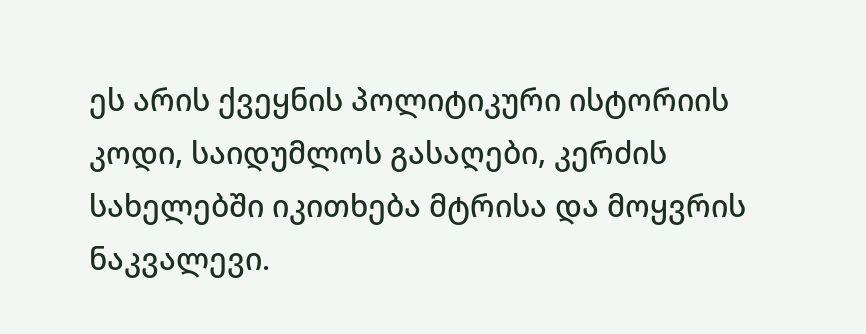ეს არის ქვეყნის პოლიტიკური ისტორიის კოდი, საიდუმლოს გასაღები, კერძის სახელებში იკითხება მტრისა და მოყვრის ნაკვალევი.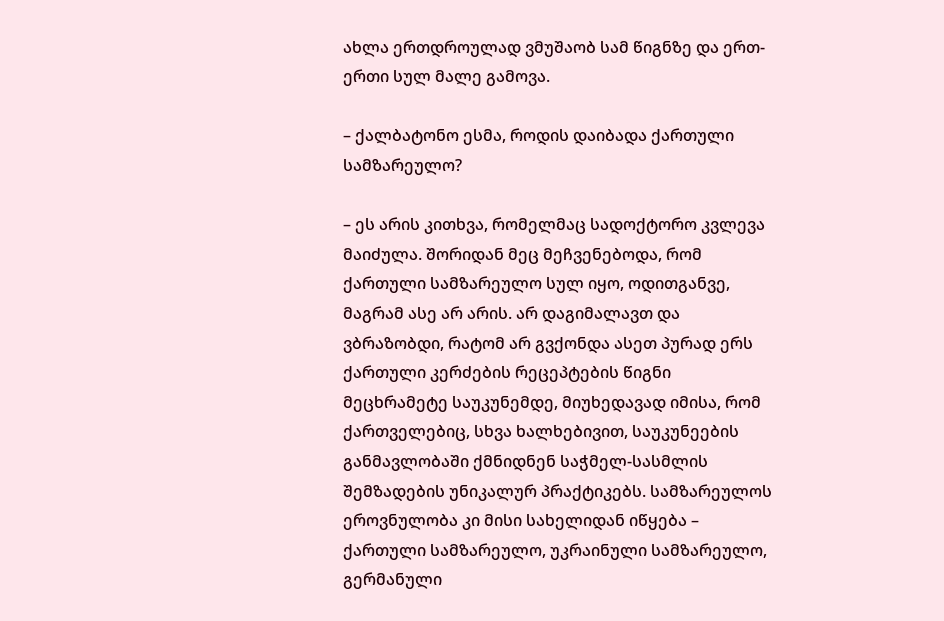ახლა ერთდროულად ვმუშაობ სამ წიგნზე და ერთ-ერთი სულ მალე გამოვა.

– ქალბატონო ესმა, როდის დაიბადა ქართული სამზარეულო?

– ეს არის კითხვა, რომელმაც სადოქტორო კვლევა მაიძულა. შორიდან მეც მეჩვენებოდა, რომ ქართული სამზარეულო სულ იყო, ოდითგანვე, მაგრამ ასე არ არის. არ დაგიმალავთ და ვბრაზობდი, რატომ არ გვქონდა ასეთ პურად ერს ქართული კერძების რეცეპტების წიგნი მეცხრამეტე საუკუნემდე, მიუხედავად იმისა, რომ ქართველებიც, სხვა ხალხებივით, საუკუნეების განმავლობაში ქმნიდნენ საჭმელ-სასმლის შემზადების უნიკალურ პრაქტიკებს. სამზარეულოს ეროვნულობა კი მისი სახელიდან იწყება – ქართული სამზარეულო, უკრაინული სამზარეულო, გერმანული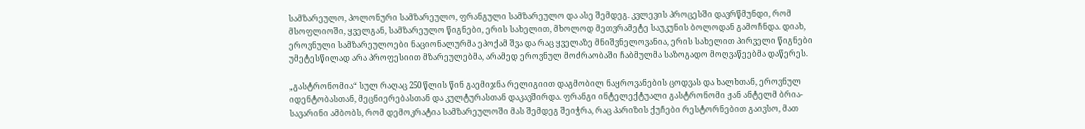სამზარეულო, პოლონური სამზარეულო, ფრანგული სამზარეულო და ასე შემდეგ. კვლევის პროცესში დავრწმუნდი, რომ მსოფლიოში, ყველგან, სამზარეულო წიგნები, ერის სახელით, მხოლოდ მეთვრამეტე საუკუნის ბოლოდან გამოჩნდა. დიახ, ეროვნული სამზარეულოები ნაციონალურმა ეპოქამ შვა და რაც ყველაზე მნიშვნელოვანია, ერის სახელით პირველი წიგნები უმეტესწილად არა პროფესიით მზარეულებმა, არამედ ეროვნულ მოძრაობაში ჩაბმულმა საზოგადო მოღვაწეებმა დაწერეს.

„გასტრონომია“ სულ რაღაც 250 წლის წინ გაემიჯნა რელიგიით დაგმობილ ნაყროვანების ცოდვას და ხალხთან, ეროვნულ იდენტობასთან, მეცნიერებასთან და კულტურასთან დაკავშირდა. ფრანგი ინტელექტუალი გასტრონომი ჟან ანტელმ ბრია-სავარინი ამბობს, რომ დემოკრატია სამზარეულოში მას შემდეგ შეიჭრა, რაც პარიზის ქუჩები რესტორნებით გაივსო, მათ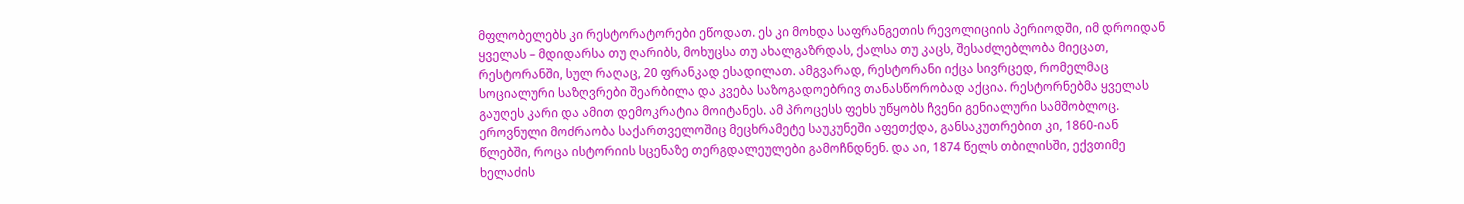მფლობელებს კი რესტორატორები ეწოდათ. ეს კი მოხდა საფრანგეთის რევოლიციის პერიოდში, იმ დროიდან ყველას – მდიდარსა თუ ღარიბს, მოხუცსა თუ ახალგაზრდას, ქალსა თუ კაცს, შესაძლებლობა მიეცათ, რესტორანში, სულ რაღაც, 20 ფრანკად ესადილათ. ამგვარად, რესტორანი იქცა სივრცედ, რომელმაც სოციალური საზღვრები შეარბილა და კვება საზოგადოებრივ თანასწორობად აქცია. რესტორნებმა ყველას გაუღეს კარი და ამით დემოკრატია მოიტანეს. ამ პროცესს ფეხს უწყობს ჩვენი გენიალური სამშობლოც. ეროვნული მოძრაობა საქართველოშიც მეცხრამეტე საუკუნეში აფეთქდა, განსაკუთრებით კი, 1860-იან წლებში, როცა ისტორიის სცენაზე თერგდალეულები გამოჩნდნენ. და აი, 1874 წელს თბილისში, ექვთიმე ხელაძის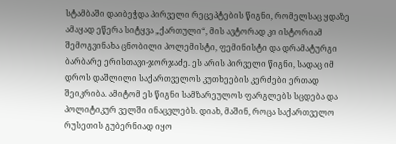სტამბაში დაიბეჭდა პირველი რეცეპტების წიგნი, რომელსაც ყდაზე ამაყად ეწერა სიტყვა „ქართული“, მის ავტორად კი ისტორიამ შემოგვინახა ცნობილი პოლემისტი, ფემინისტი და დრამატურგი ბარბარე ერისთავი-ჯორჯაძე. ეს არის პირველი წიგნი, სადაც იმ დროს დაშლილი საქართველოს კუთხეების კერძები ერთად შეიკრიბა. ამიტომ ეს წიგნი სამზარეულოს ფარგლებს სცდება და პოლიტიკურ ველში ინაცვლებს. დიახ, მაშინ, როცა საქართველო რუსეთის გუბერნიად იყო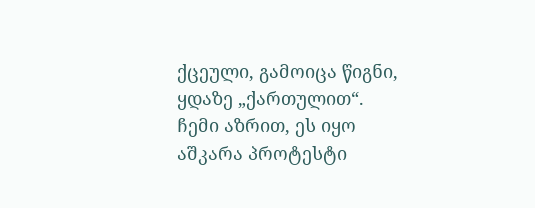ქცეული, გამოიცა წიგნი, ყდაზე „ქართულით“. ჩემი აზრით, ეს იყო აშკარა პროტესტი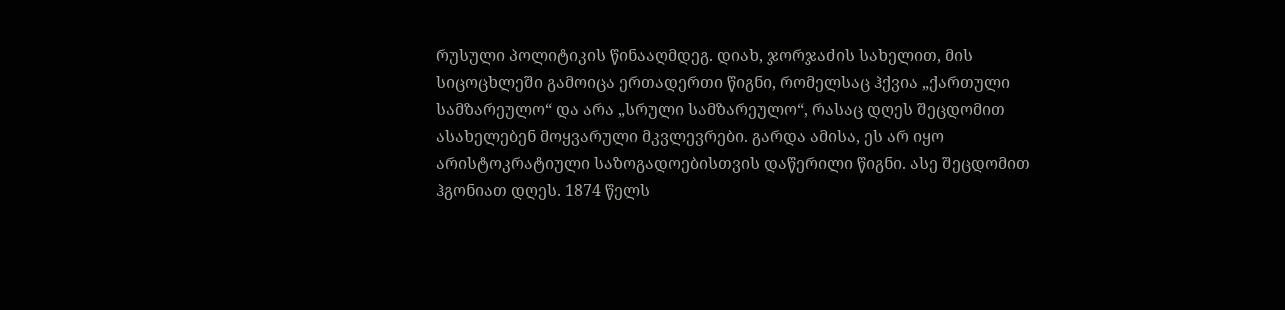რუსული პოლიტიკის წინააღმდეგ. დიახ, ჯორჯაძის სახელით, მის სიცოცხლეში გამოიცა ერთადერთი წიგნი, რომელსაც ჰქვია „ქართული სამზარეულო“ და არა „სრული სამზარეულო“, რასაც დღეს შეცდომით ასახელებენ მოყვარული მკვლევრები. გარდა ამისა, ეს არ იყო არისტოკრატიული საზოგადოებისთვის დაწერილი წიგნი. ასე შეცდომით ჰგონიათ დღეს. 1874 წელს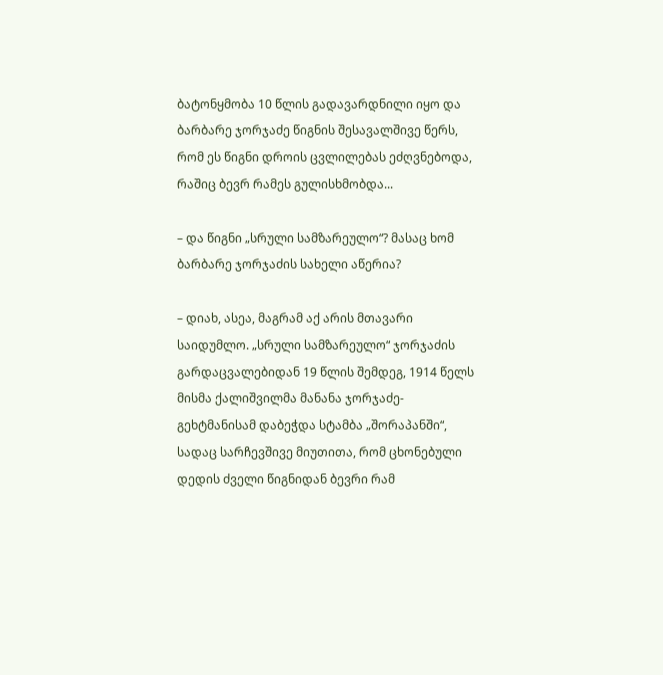ბატონყმობა 10 წლის გადავარდნილი იყო და ბარბარე ჯორჯაძე წიგნის შესავალშივე წერს, რომ ეს წიგნი დროის ცვლილებას ეძღვნებოდა, რაშიც ბევრ რამეს გულისხმობდა...

– და წიგნი „სრული სამზარეულო“? მასაც ხომ ბარბარე ჯორჯაძის სახელი აწერია?

– დიახ, ასეა, მაგრამ აქ არის მთავარი საიდუმლო. „სრული სამზარეულო“ ჯორჯაძის გარდაცვალებიდან 19 წლის შემდეგ, 1914 წელს მისმა ქალიშვილმა მანანა ჯორჯაძე-გეხტმანისამ დაბეჭდა სტამბა „შორაპანში“, სადაც სარჩევშივე მიუთითა, რომ ცხონებული დედის ძველი წიგნიდან ბევრი რამ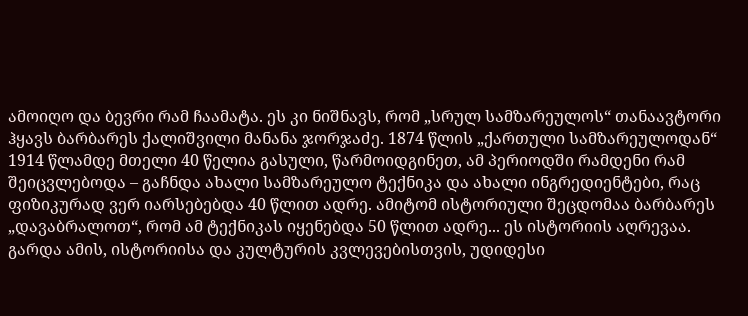ამოიღო და ბევრი რამ ჩაამატა. ეს კი ნიშნავს, რომ „სრულ სამზარეულოს“ თანაავტორი ჰყავს ბარბარეს ქალიშვილი მანანა ჯორჯაძე. 1874 წლის „ქართული სამზარეულოდან“ 1914 წლამდე მთელი 40 წელია გასული, წარმოიდგინეთ, ამ პერიოდში რამდენი რამ შეიცვლებოდა – გაჩნდა ახალი სამზარეულო ტექნიკა და ახალი ინგრედიენტები, რაც ფიზიკურად ვერ იარსებებდა 40 წლით ადრე. ამიტომ ისტორიული შეცდომაა ბარბარეს „დავაბრალოთ“, რომ ამ ტექნიკას იყენებდა 50 წლით ადრე... ეს ისტორიის აღრევაა. გარდა ამის, ისტორიისა და კულტურის კვლევებისთვის, უდიდესი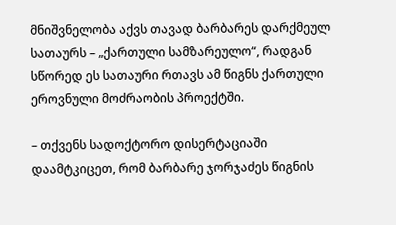მნიშვნელობა აქვს თავად ბარბარეს დარქმეულ სათაურს – „ქართული სამზარეულო“, რადგან სწორედ ეს სათაური რთავს ამ წიგნს ქართული ეროვნული მოძრაობის პროექტში.

– თქვენს სადოქტორო დისერტაციაში დაამტკიცეთ, რომ ბარბარე ჯორჯაძეს წიგნის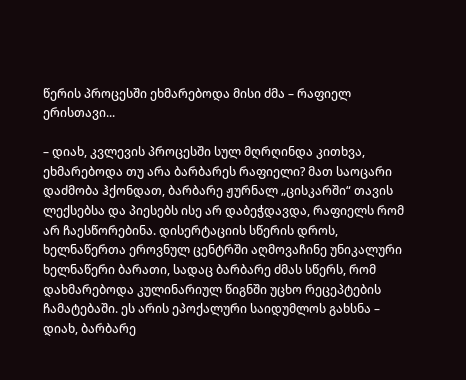წერის პროცესში ეხმარებოდა მისი ძმა – რაფიელ ერისთავი...

– დიახ, კვლევის პროცესში სულ მღრღინდა კითხვა, ეხმარებოდა თუ არა ბარბარეს რაფიელი? მათ საოცარი დაძმობა ჰქონდათ, ბარბარე ჟურნალ „ცისკარში“ თავის ლექსებსა და პიესებს ისე არ დაბეჭდავდა, რაფიელს რომ არ ჩაესწორებინა. დისერტაციის სწერის დროს, ხელნაწერთა ეროვნულ ცენტრში აღმოვაჩინე უნიკალური ხელნაწერი ბარათი, სადაც ბარბარე ძმას სწერს, რომ დახმარებოდა კულინარიულ წიგნში უცხო რეცეპტების ჩამატებაში. ეს არის ეპოქალური საიდუმლოს გახსნა – დიახ, ბარბარე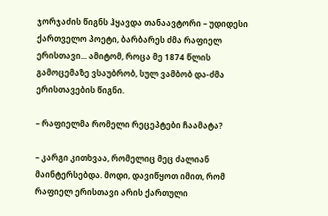ჯორჯაძის წიგნს ჰყავდა თანაავტორი – უდიდესი ქართველო პოეტი, ბარბარეს ძმა რაფიელ ერისთავი... ამიტომ, როცა მე 1874 წლის გამოცემაზე ვსაუბრობ, სულ ვამბობ და-ძმა ერისთავების წიგნი.

– რაფიელმა რომელი რეცეპტები ჩაამატა?

– კარგი კითხვაა, რომელიც მეც ძალიან მაინტერსებდა. მოდი, დავიწყოთ იმით, რომ რაფიელ ერისთავი არის ქართული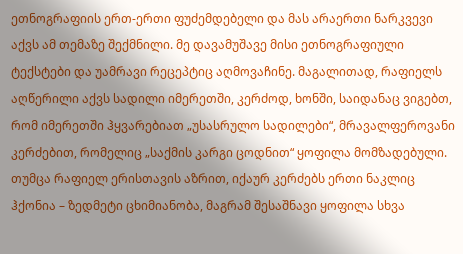ეთნოგრაფიის ერთ-ერთი ფუძემდებელი და მას არაერთი ნარკვევი აქვს ამ თემაზე შექმნილი. მე დავამუშავე მისი ეთნოგრაფიული ტექსტები და უამრავი რეცეპტიც აღმოვაჩინე. მაგალითად, რაფიელს აღწერილი აქვს სადილი იმერეთში, კერძოდ, ხონში, საიდანაც ვიგებთ, რომ იმერეთში ჰყვარებიათ „უსასრულო სადილები“, მრავალფეროვანი კერძებით, რომელიც „საქმის კარგი ცოდნით“ ყოფილა მომზადებული. თუმცა რაფიელ ერისთავის აზრით, იქაურ კერძებს ერთი ნაკლიც ჰქონია – ზედმეტი ცხიმიანობა, მაგრამ შესაშნავი ყოფილა სხვა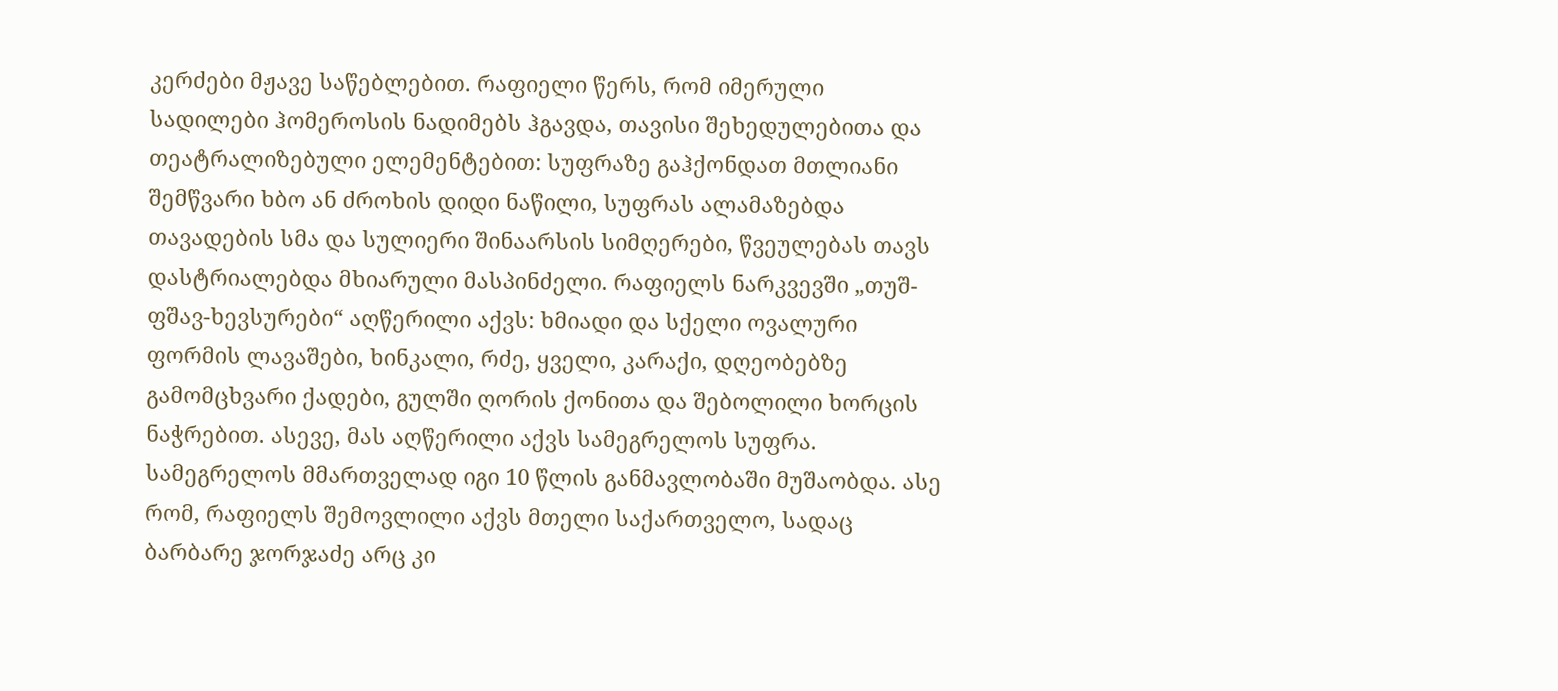კერძები მჟავე საწებლებით. რაფიელი წერს, რომ იმერული სადილები ჰომეროსის ნადიმებს ჰგავდა, თავისი შეხედულებითა და თეატრალიზებული ელემენტებით: სუფრაზე გაჰქონდათ მთლიანი შემწვარი ხბო ან ძროხის დიდი ნაწილი, სუფრას ალამაზებდა თავადების სმა და სულიერი შინაარსის სიმღერები, წვეულებას თავს დასტრიალებდა მხიარული მასპინძელი. რაფიელს ნარკვევში „თუშ-ფშავ-ხევსურები“ აღწერილი აქვს: ხმიადი და სქელი ოვალური ფორმის ლავაშები, ხინკალი, რძე, ყველი, კარაქი, დღეობებზე გამომცხვარი ქადები, გულში ღორის ქონითა და შებოლილი ხორცის ნაჭრებით. ასევე, მას აღწერილი აქვს სამეგრელოს სუფრა. სამეგრელოს მმართველად იგი 10 წლის განმავლობაში მუშაობდა. ასე რომ, რაფიელს შემოვლილი აქვს მთელი საქართველო, სადაც ბარბარე ჯორჯაძე არც კი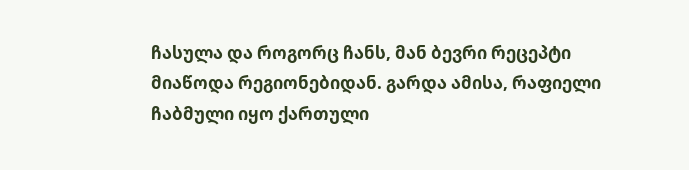ჩასულა და როგორც ჩანს, მან ბევრი რეცეპტი მიაწოდა რეგიონებიდან. გარდა ამისა, რაფიელი ჩაბმული იყო ქართული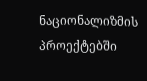ნაციონალიზმის პროექტებში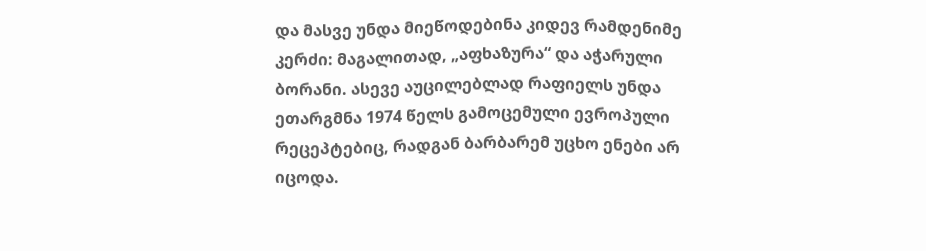და მასვე უნდა მიეწოდებინა კიდევ რამდენიმე კერძი: მაგალითად, „აფხაზურა“ და აჭარული ბორანი. ასევე აუცილებლად რაფიელს უნდა ეთარგმნა 1974 წელს გამოცემული ევროპული რეცეპტებიც, რადგან ბარბარემ უცხო ენები არ იცოდა.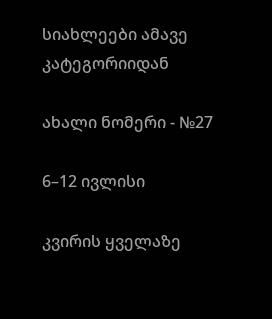სიახლეები ამავე კატეგორიიდან

ახალი ნომერი - №27

6–12 ივლისი

კვირის ყველაზე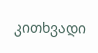კითხვადი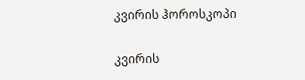კვირის ჰოროსკოპი

კვირის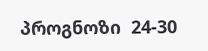პროგნოზი  24-30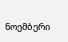ნოემბერი